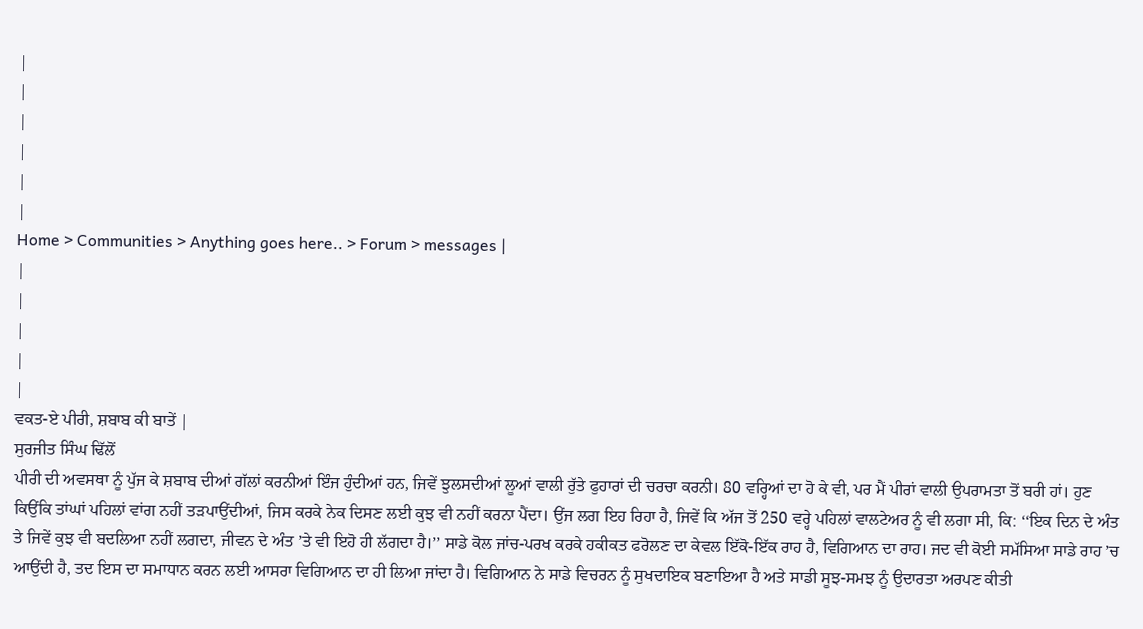|
|
|
|
|
|
Home > Communities > Anything goes here.. > Forum > messages |
|
|
|
|
|
ਵਕਤ-ਏ ਪੀਰੀ, ਸ਼ਬਾਬ ਕੀ ਬਾਤੇਂ |
ਸੁਰਜੀਤ ਸਿੰਘ ਢਿੱਲੋਂ
ਪੀਰੀ ਦੀ ਅਵਸਥਾ ਨੂੰ ਪੁੱਜ ਕੇ ਸ਼ਬਾਬ ਦੀਆਂ ਗੱਲਾਂ ਕਰਨੀਆਂ ਇੰਜ ਹੁੰਦੀਆਂ ਹਨ, ਜਿਵੇਂ ਝੁਲਸਦੀਆਂ ਲੂਆਂ ਵਾਲੀ ਰੁੱਤੇ ਫੁਹਾਰਾਂ ਦੀ ਚਰਚਾ ਕਰਨੀ। 80 ਵਰ੍ਹਿਆਂ ਦਾ ਹੋ ਕੇ ਵੀ, ਪਰ ਮੈਂ ਪੀਰਾਂ ਵਾਲੀ ਉਪਰਾਮਤਾ ਤੋਂ ਬਰੀ ਹਾਂ। ਹੁਣ ਕਿਉਂਕਿ ਤਾਂਘਾਂ ਪਹਿਲਾਂ ਵਾਂਗ ਨਹੀਂ ਤੜਪਾਉਂਦੀਆਂ, ਜਿਸ ਕਰਕੇ ਨੇਕ ਦਿਸਣ ਲਈ ਕੁਝ ਵੀ ਨਹੀਂ ਕਰਨਾ ਪੈਂਦਾ। ਉਂਜ ਲਗ ਇਹ ਰਿਹਾ ਹੈ, ਜਿਵੇਂ ਕਿ ਅੱਜ ਤੋਂ 250 ਵਰ੍ਹੇ ਪਹਿਲਾਂ ਵਾਲਟੇਅਰ ਨੂੰ ਵੀ ਲਗਾ ਸੀ, ਕਿ: ‘‘ਇਕ ਦਿਨ ਦੇ ਅੰਤ ਤੇ ਜਿਵੇਂ ਕੁਝ ਵੀ ਬਦਲਿਆ ਨਹੀਂ ਲਗਦਾ, ਜੀਵਨ ਦੇ ਅੰਤ ’ਤੇ ਵੀ ਇਹੋ ਹੀ ਲੱਗਦਾ ਹੈ।’’ ਸਾਡੇ ਕੋਲ ਜਾਂਚ-ਪਰਖ ਕਰਕੇ ਹਕੀਕਤ ਫਰੋਲਣ ਦਾ ਕੇਵਲ ਇੱਕੋ-ਇੱਕ ਰਾਹ ਹੈ, ਵਿਗਿਆਨ ਦਾ ਰਾਹ। ਜਦ ਵੀ ਕੋਈ ਸਮੱਸਿਆ ਸਾਡੇ ਰਾਹ ’ਚ ਆਉਂਦੀ ਹੈ, ਤਦ ਇਸ ਦਾ ਸਮਾਧਾਨ ਕਰਨ ਲਈ ਆਸਰਾ ਵਿਗਿਆਨ ਦਾ ਹੀ ਲਿਆ ਜਾਂਦਾ ਹੈ। ਵਿਗਿਆਨ ਨੇ ਸਾਡੇ ਵਿਚਰਨ ਨੂੰ ਸੁਖਦਾਇਕ ਬਣਾਇਆ ਹੈ ਅਤੇ ਸਾਡੀ ਸੂਝ-ਸਮਝ ਨੂੰ ਉਦਾਰਤਾ ਅਰਪਣ ਕੀਤੀ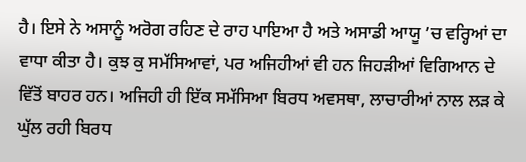ਹੈ। ਇਸੇ ਨੇ ਅਸਾਨੂੰ ਅਰੋਗ ਰਹਿਣ ਦੇ ਰਾਹ ਪਾਇਆ ਹੈ ਅਤੇ ਅਸਾਡੀ ਆਯੂ ’ਚ ਵਰ੍ਹਿਆਂ ਦਾ ਵਾਧਾ ਕੀਤਾ ਹੈ। ਕੁਝ ਕੁ ਸਮੱਸਿਆਵਾਂ, ਪਰ ਅਜਿਹੀਆਂ ਵੀ ਹਨ ਜਿਹੜੀਆਂ ਵਿਗਿਆਨ ਦੇ ਵਿੱਤੋਂ ਬਾਹਰ ਹਨ। ਅਜਿਹੀ ਹੀ ਇੱਕ ਸਮੱਸਿਆ ਬਿਰਧ ਅਵਸਥਾ, ਲਾਚਾਰੀਆਂ ਨਾਲ ਲੜ ਕੇ ਘੁੱਲ ਰਹੀ ਬਿਰਧ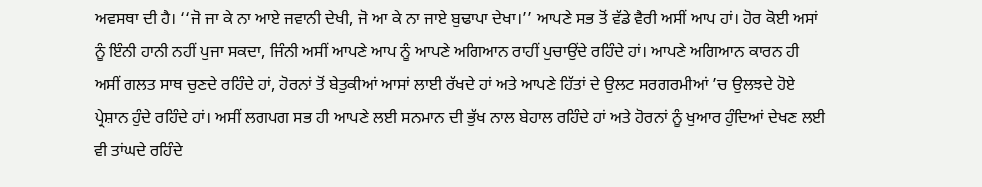ਅਵਸਥਾ ਦੀ ਹੈ। ‘‘ਜੋ ਜਾ ਕੇ ਨਾ ਆਏ ਜਵਾਨੀ ਦੇਖੀ, ਜੋ ਆ ਕੇ ਨਾ ਜਾਏ ਬੁਢਾਪਾ ਦੇਖਾ।’’ ਆਪਣੇ ਸਭ ਤੋਂ ਵੱਡੇ ਵੈਰੀ ਅਸੀਂ ਆਪ ਹਾਂ। ਹੋਰ ਕੋਈ ਅਸਾਂ ਨੂੰ ਇੰਨੀ ਹਾਨੀ ਨਹੀਂ ਪੁਜਾ ਸਕਦਾ, ਜਿੰਨੀ ਅਸੀਂ ਆਪਣੇ ਆਪ ਨੂੰ ਆਪਣੇ ਅਗਿਆਨ ਰਾਹੀਂ ਪੁਚਾਉਂਦੇ ਰਹਿੰਦੇ ਹਾਂ। ਆਪਣੇ ਅਗਿਆਨ ਕਾਰਨ ਹੀ ਅਸੀਂ ਗਲਤ ਸਾਥ ਚੁਣਦੇ ਰਹਿੰਦੇ ਹਾਂ, ਹੋਰਨਾਂ ਤੋਂ ਬੇਤੁਕੀਆਂ ਆਸਾਂ ਲਾਈ ਰੱਖਦੇ ਹਾਂ ਅਤੇ ਆਪਣੇ ਹਿੱਤਾਂ ਦੇ ਉਲਟ ਸਰਗਰਮੀਆਂ ’ਚ ਉਲਝਦੇ ਹੋਏ ਪ੍ਰੇਸ਼ਾਨ ਹੁੰਦੇ ਰਹਿੰਦੇ ਹਾਂ। ਅਸੀਂ ਲਗਪਗ ਸਭ ਹੀ ਆਪਣੇ ਲਈ ਸਨਮਾਨ ਦੀ ਭੁੱਖ ਨਾਲ ਬੇਹਾਲ ਰਹਿੰਦੇ ਹਾਂ ਅਤੇ ਹੋਰਨਾਂ ਨੂੰ ਖੁਆਰ ਹੁੰਦਿਆਂ ਦੇਖਣ ਲਈ ਵੀ ਤਾਂਘਦੇ ਰਹਿੰਦੇ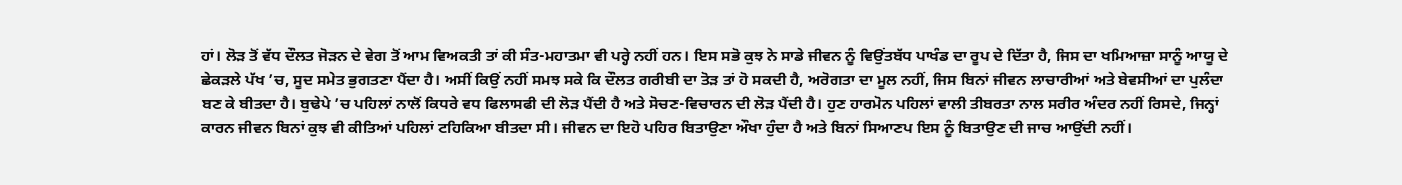ਹਾਂ। ਲੋੜ ਤੋਂ ਵੱਧ ਦੌਲਤ ਜੋੜਨ ਦੇ ਵੇਗ ਤੋਂ ਆਮ ਵਿਅਕਤੀ ਤਾਂ ਕੀ ਸੰਤ-ਮਹਾਤਮਾ ਵੀ ਪਰ੍ਹੇ ਨਹੀਂ ਹਨ। ਇਸ ਸਭੋ ਕੁਝ ਨੇ ਸਾਡੇ ਜੀਵਨ ਨੂੰ ਵਿਉਂਤਬੱਧ ਪਾਖੰਡ ਦਾ ਰੂਪ ਦੇ ਦਿੱਤਾ ਹੈ, ਜਿਸ ਦਾ ਖਮਿਆਜ਼ਾ ਸਾਨੂੰ ਆਯੂ ਦੇ ਛੇਕੜਲੇ ਪੱਖ ’ਚ, ਸੂਦ ਸਮੇਤ ਭੁਗਤਣਾ ਪੈਂਦਾ ਹੈ। ਅਸੀਂ ਕਿਉਂ ਨਹੀਂ ਸਮਝ ਸਕੇ ਕਿ ਦੌਲਤ ਗਰੀਬੀ ਦਾ ਤੋੜ ਤਾਂ ਹੋ ਸਕਦੀ ਹੈ, ਅਰੋਗਤਾ ਦਾ ਮੂਲ ਨਹੀਂ, ਜਿਸ ਬਿਨਾਂ ਜੀਵਨ ਲਾਚਾਰੀਆਂ ਅਤੇ ਬੇਵਸੀਆਂ ਦਾ ਪੁਲੰਦਾ ਬਣ ਕੇ ਬੀਤਦਾ ਹੈ। ਬੁਢੇਪੇ ’ਚ ਪਹਿਲਾਂ ਨਾਲੋਂ ਕਿਧਰੇ ਵਧ ਫਿਲਾਸਫੀ ਦੀ ਲੋੜ ਪੈਂਦੀ ਹੈ ਅਤੇ ਸੋਚਣ-ਵਿਚਾਰਨ ਦੀ ਲੋੜ ਪੈਂਦੀ ਹੈ। ਹੁਣ ਹਾਰਮੋਨ ਪਹਿਲਾਂ ਵਾਲੀ ਤੀਬਰਤਾ ਨਾਲ ਸਰੀਰ ਅੰਦਰ ਨਹੀਂ ਰਿਸਦੇ, ਜਿਨ੍ਹਾਂ ਕਾਰਨ ਜੀਵਨ ਬਿਨਾਂ ਕੁਝ ਵੀ ਕੀਤਿਆਂ ਪਹਿਲਾਂ ਟਹਿਕਿਆ ਬੀਤਦਾ ਸੀ। ਜੀਵਨ ਦਾ ਇਹੋ ਪਹਿਰ ਬਿਤਾਉਣਾ ਔਖਾ ਹੁੰਦਾ ਹੈ ਅਤੇ ਬਿਨਾਂ ਸਿਆਣਪ ਇਸ ਨੂੰ ਬਿਤਾਉਣ ਦੀ ਜਾਚ ਆਉਂਦੀ ਨਹੀਂ।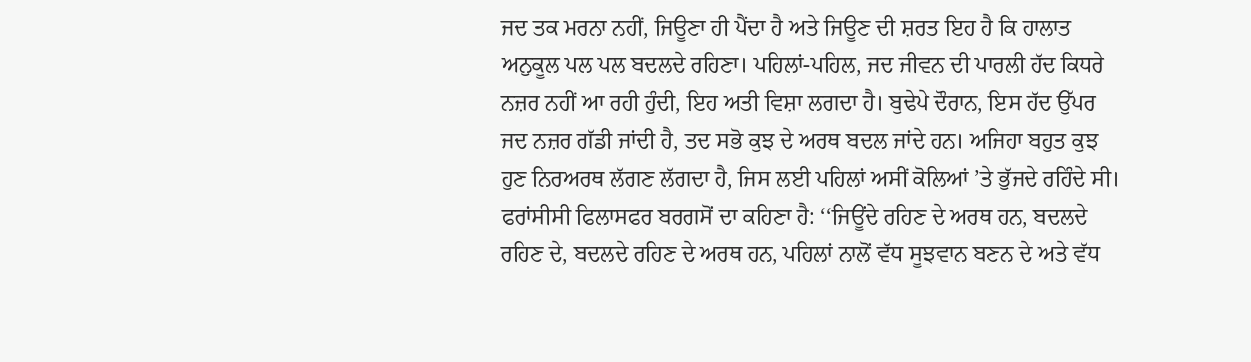ਜਦ ਤਕ ਮਰਨਾ ਨਹੀਂ, ਜਿਊਣਾ ਹੀ ਪੈਂਦਾ ਹੈ ਅਤੇ ਜਿਊਣ ਦੀ ਸ਼ਰਤ ਇਹ ਹੈ ਕਿ ਹਾਲਾਤ ਅਨੁਕੂਲ ਪਲ ਪਲ ਬਦਲਦੇ ਰਹਿਣਾ। ਪਹਿਲਾਂ-ਪਹਿਲ, ਜਦ ਜੀਵਨ ਦੀ ਪਾਰਲੀ ਹੱਦ ਕਿਧਰੇ ਨਜ਼ਰ ਨਹੀਂ ਆ ਰਹੀ ਹੁੰਦੀ, ਇਹ ਅਤੀ ਵਿਸ਼ਾ ਲਗਦਾ ਹੈ। ਬੁਢੇਪੇ ਦੌਰਾਨ, ਇਸ ਹੱਦ ਉੱਪਰ ਜਦ ਨਜ਼ਰ ਗੱਡੀ ਜਾਂਦੀ ਹੈ, ਤਦ ਸਭੋ ਕੁਝ ਦੇ ਅਰਥ ਬਦਲ ਜਾਂਦੇ ਹਨ। ਅਜਿਹਾ ਬਹੁਤ ਕੁਝ ਹੁਣ ਨਿਰਅਰਥ ਲੱਗਣ ਲੱਗਦਾ ਹੈ, ਜਿਸ ਲਈ ਪਹਿਲਾਂ ਅਸੀਂ ਕੋਲਿਆਂ ’ਤੇ ਭੁੱਜਦੇ ਰਹਿੰਦੇ ਸੀ। ਫਰਾਂਸੀਸੀ ਫਿਲਾਸਫਰ ਬਰਗਸੋਂ ਦਾ ਕਹਿਣਾ ਹੈ: ‘‘ਜਿਊਂਦੇ ਰਹਿਣ ਦੇ ਅਰਥ ਹਨ, ਬਦਲਦੇ ਰਹਿਣ ਦੇ, ਬਦਲਦੇ ਰਹਿਣ ਦੇ ਅਰਥ ਹਨ, ਪਹਿਲਾਂ ਨਾਲੋਂ ਵੱਧ ਸੂਝਵਾਨ ਬਣਨ ਦੇ ਅਤੇ ਵੱਧ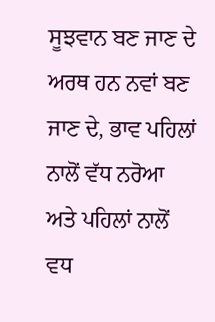ਸੂਝਵਾਨ ਬਣ ਜਾਣ ਦੇ ਅਰਥ ਹਨ ਨਵਾਂ ਬਣ ਜਾਣ ਦੇ, ਭਾਵ ਪਹਿਲਾਂ ਨਾਲੋਂ ਵੱਧ ਨਰੋਆ ਅਤੇ ਪਹਿਲਾਂ ਨਾਲੋਂ ਵਧ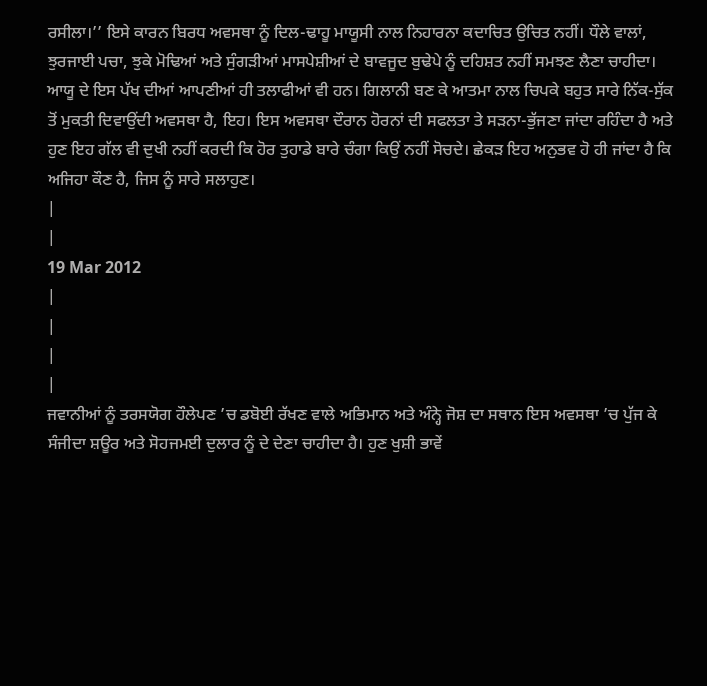ਰਸੀਲਾ।’’ ਇਸੇ ਕਾਰਨ ਬਿਰਧ ਅਵਸਥਾ ਨੂੰ ਦਿਲ-ਢਾਹੂ ਮਾਯੂਸੀ ਨਾਲ ਨਿਹਾਰਨਾ ਕਦਾਚਿਤ ਉਚਿਤ ਨਹੀਂ। ਧੌਲੇ ਵਾਲਾਂ, ਝੁਰਜਾਈ ਪਚਾ, ਝੁਕੇ ਮੋਢਿਆਂ ਅਤੇ ਸੁੰਗੜੀਆਂ ਮਾਸਪੇਸ਼ੀਆਂ ਦੇ ਬਾਵਜੂਦ ਬੁਢੇਪੇ ਨੂੰ ਦਹਿਸ਼ਤ ਨਹੀਂ ਸਮਝਣ ਲੈਣਾ ਚਾਹੀਦਾ। ਆਯੂ ਦੇ ਇਸ ਪੱਖ ਦੀਆਂ ਆਪਣੀਆਂ ਹੀ ਤਲਾਫੀਆਂ ਵੀ ਹਨ। ਗਿਲਾਨੀ ਬਣ ਕੇ ਆਤਮਾ ਨਾਲ ਚਿਪਕੇ ਬਹੁਤ ਸਾਰੇ ਨਿੱਕ-ਸੁੱਕ ਤੋਂ ਮੁਕਤੀ ਦਿਵਾਉਂਦੀ ਅਵਸਥਾ ਹੈ, ਇਹ। ਇਸ ਅਵਸਥਾ ਦੌਰਾਨ ਹੋਰਨਾਂ ਦੀ ਸਫਲਤਾ ਤੇ ਸੜਨਾ-ਭੁੱਜਣਾ ਜਾਂਦਾ ਰਹਿੰਦਾ ਹੈ ਅਤੇ ਹੁਣ ਇਹ ਗੱਲ ਵੀ ਦੁਖੀ ਨਹੀਂ ਕਰਦੀ ਕਿ ਹੋਰ ਤੁਹਾਡੇ ਬਾਰੇ ਚੰਗਾ ਕਿਉਂ ਨਹੀਂ ਸੋਚਦੇ। ਛੇਕੜ ਇਹ ਅਨੁਭਵ ਹੋ ਹੀ ਜਾਂਦਾ ਹੈ ਕਿ ਅਜਿਹਾ ਕੌਣ ਹੈ, ਜਿਸ ਨੂੰ ਸਾਰੇ ਸਲਾਹੁਣ।
|
|
19 Mar 2012
|
|
|
|
ਜਵਾਨੀਆਂ ਨੂੰ ਤਰਸਯੋਗ ਹੌਲੇਪਣ ’ਚ ਡਬੋਈ ਰੱਖਣ ਵਾਲੇ ਅਭਿਮਾਨ ਅਤੇ ਅੰਨ੍ਹੇ ਜੋਸ਼ ਦਾ ਸਥਾਨ ਇਸ ਅਵਸਥਾ ’ਚ ਪੁੱਜ ਕੇ ਸੰਜੀਦਾ ਸ਼ਊਰ ਅਤੇ ਸੋਹਜਮਈ ਦੁਲਾਰ ਨੂੰ ਦੇ ਦੇਣਾ ਚਾਹੀਦਾ ਹੈ। ਹੁਣ ਖੁਸ਼ੀ ਭਾਵੇਂ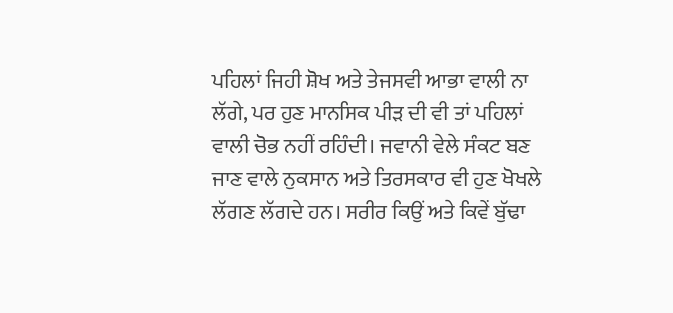ਪਹਿਲਾਂ ਜਿਹੀ ਸ਼ੋਖ ਅਤੇ ਤੇਜਸਵੀ ਆਭਾ ਵਾਲੀ ਨਾ ਲੱਗੇ, ਪਰ ਹੁਣ ਮਾਨਸਿਕ ਪੀੜ ਦੀ ਵੀ ਤਾਂ ਪਹਿਲਾਂ ਵਾਲੀ ਚੋਭ ਨਹੀਂ ਰਹਿੰਦੀ। ਜਵਾਨੀ ਵੇਲੇ ਸੰਕਟ ਬਣ ਜਾਣ ਵਾਲੇ ਨੁਕਸਾਨ ਅਤੇ ਤਿਰਸਕਾਰ ਵੀ ਹੁਣ ਖੋਖਲੇ ਲੱਗਣ ਲੱਗਦੇ ਹਨ। ਸਰੀਰ ਕਿਉਂ ਅਤੇ ਕਿਵੇਂ ਬੁੱਢਾ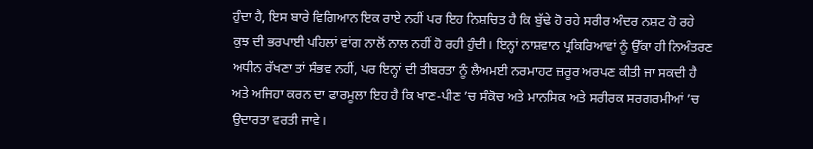ਹੁੰਦਾ ਹੈ, ਇਸ ਬਾਰੇ ਵਿਗਿਆਨ ਇਕ ਰਾਏ ਨਹੀਂ ਪਰ ਇਹ ਨਿਸ਼ਚਿਤ ਹੈ ਕਿ ਬੁੱਢੇ ਹੋ ਰਹੇ ਸਰੀਰ ਅੰਦਰ ਨਸ਼ਟ ਹੋ ਰਹੇ ਕੁਝ ਦੀ ਭਰਪਾਈ ਪਹਿਲਾਂ ਵਾਂਗ ਨਾਲੋਂ ਨਾਲ ਨਹੀਂ ਹੋ ਰਹੀ ਹੁੰਦੀ। ਇਨ੍ਹਾਂ ਨਾਸ਼ਵਾਨ ਪ੍ਰਕਿਰਿਆਵਾਂ ਨੂੰ ਉੱਕਾ ਹੀ ਨਿਅੰਤਰਣ ਅਧੀਨ ਰੱਖਣਾ ਤਾਂ ਸੰਭਵ ਨਹੀਂ, ਪਰ ਇਨ੍ਹਾਂ ਦੀ ਤੀਬਰਤਾ ਨੂੰ ਲੈਅਮਈ ਨਰਮਾਹਟ ਜ਼ਰੂਰ ਅਰਪਣ ਕੀਤੀ ਜਾ ਸਕਦੀ ਹੈ ਅਤੇ ਅਜਿਹਾ ਕਰਨ ਦਾ ਫਾਰਮੂਲਾ ਇਹ ਹੈ ਕਿ ਖਾਣ-ਪੀਣ ’ਚ ਸੰਕੋਚ ਅਤੇ ਮਾਨਸਿਕ ਅਤੇ ਸਰੀਰਕ ਸਰਗਰਮੀਆਂ ’ਚ ਉਦਾਰਤਾ ਵਰਤੀ ਜਾਵੇ।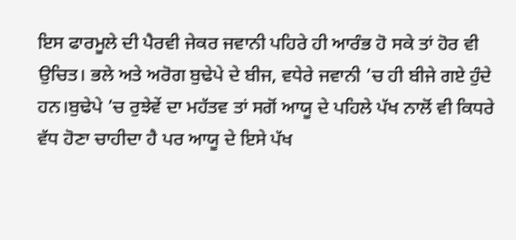ਇਸ ਫਾਰਮੂਲੇ ਦੀ ਪੈਰਵੀ ਜੇਕਰ ਜਵਾਨੀ ਪਹਿਰੇ ਹੀ ਆਰੰਭ ਹੋ ਸਕੇ ਤਾਂ ਹੋਰ ਵੀ ਉਚਿਤ। ਭਲੇ ਅਤੇ ਅਰੋਗ ਬੁਢੇਪੇ ਦੇ ਬੀਜ, ਵਧੇਰੇ ਜਵਾਨੀ ’ਚ ਹੀ ਬੀਜੇ ਗਏ ਹੁੰਦੇ ਹਨ।ਬੁਢੇਪੇ ’ਚ ਰੁਝੇਵੇਂ ਦਾ ਮਹੱਤਵ ਤਾਂ ਸਗੋਂ ਆਯੂ ਦੇ ਪਹਿਲੇ ਪੱਖ ਨਾਲੋਂ ਵੀ ਕਿਧਰੇ ਵੱਧ ਹੋਣਾ ਚਾਹੀਦਾ ਹੈ ਪਰ ਆਯੂ ਦੇ ਇਸੇ ਪੱਖ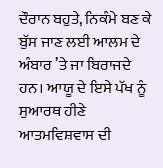ਦੌਰਾਨ ਬਹੁਤੇ, ਨਿਕੰਮੇ ਬਣ ਕੇ ਬੁੱਸ ਜਾਣ ਲਈ ਆਲਮ ਦੇ ਅੰਬਾਰ ’ਤੇ ਜਾ ਬਿਰਾਜਦੇ ਹਨ। ਆਯੂ ਦੇ ਇਸੇ ਪੱਖ ਨੂੰ ਸੁਆਰਥ ਹੀਣੇ ਆਤਮਵਿਸ਼ਵਾਸ ਦੀ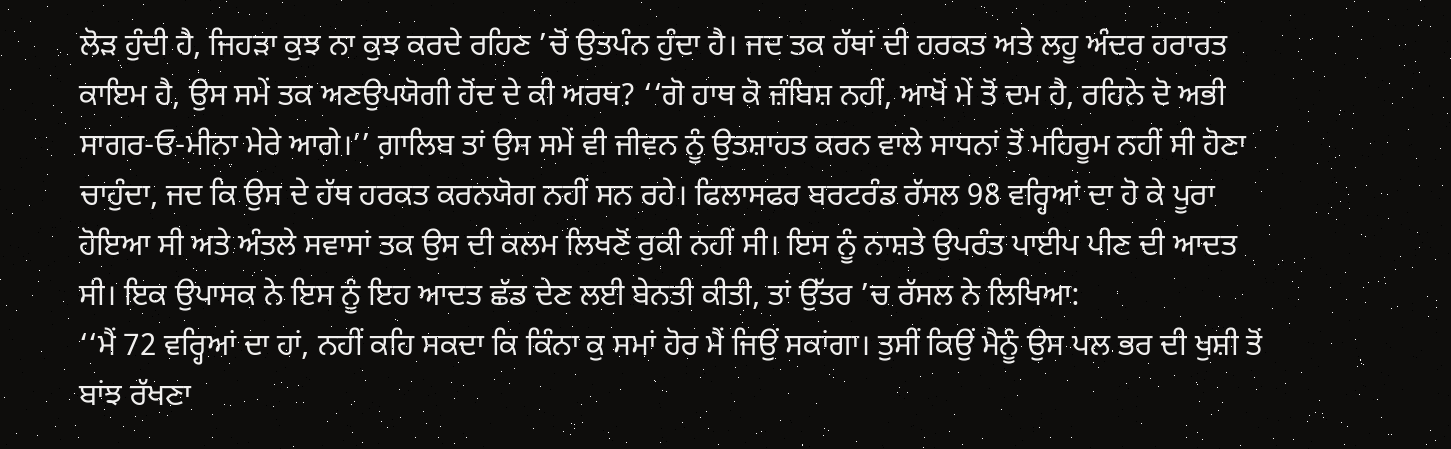ਲੋੜ ਹੁੰਦੀ ਹੈ, ਜਿਹੜਾ ਕੁਝ ਨਾ ਕੁਝ ਕਰਦੇ ਰਹਿਣ ’ਚੋਂ ਉਤਪੰਨ ਹੁੰਦਾ ਹੈ। ਜਦ ਤਕ ਹੱਥਾਂ ਦੀ ਹਰਕਤ ਅਤੇ ਲਹੂ ਅੰਦਰ ਹਰਾਰਤ ਕਾਇਮ ਹੈ, ਉਸ ਸਮੇਂ ਤਕ ਅਣਉਪਯੋਗੀ ਹੋਂਦ ਦੇ ਕੀ ਅਰਥ? ‘‘ਗੋ ਹਾਥ ਕੋ ਜ਼ੰਬਿਸ਼ ਨਹੀਂ, ਆਖੋਂ ਮੇਂ ਤੋਂ ਦਮ ਹੈ, ਰਹਿਨੇ ਦੋ ਅਭੀ ਸਾਗਰ-ਓ-ਮੀਨਾ ਮੇਰੇ ਆਗੇ।’’ ਗ਼ਾਲਿਬ ਤਾਂ ਉਸ ਸਮੇਂ ਵੀ ਜੀਵਨ ਨੂੰ ਉਤਸ਼ਾਹਤ ਕਰਨ ਵਾਲੇ ਸਾਧਨਾਂ ਤੋਂ ਮਹਿਰੂਮ ਨਹੀਂ ਸੀ ਹੋਣਾ ਚਾਹੁੰਦਾ, ਜਦ ਕਿ ਉਸ ਦੇ ਹੱਥ ਹਰਕਤ ਕਰਨਯੋਗ ਨਹੀਂ ਸਨ ਰਹੇ। ਫਿਲਾਸਫਰ ਬਰਟਰੰਡ ਰੱਸਲ 98 ਵਰ੍ਹਿਆਂ ਦਾ ਹੋ ਕੇ ਪੂਰਾ ਹੋਇਆ ਸੀ ਅਤੇ ਅੰਤਲੇ ਸਵਾਸਾਂ ਤਕ ਉਸ ਦੀ ਕਲਮ ਲਿਖਣੋਂ ਰੁਕੀ ਨਹੀਂ ਸੀ। ਇਸ ਨੂੰ ਨਾਸ਼ਤੇ ਉਪਰੰਤ ਪਾਈਪ ਪੀਣ ਦੀ ਆਦਤ ਸੀ। ਇਕ ਉਪਾਸਕ ਨੇ ਇਸ ਨੂੰ ਇਹ ਆਦਤ ਛੱਡ ਦੇਣ ਲਈ ਬੇਨਤੀ ਕੀਤੀ, ਤਾਂ ਉੱਤਰ ’ਚ ਰੱਸਲ ਨੇ ਲਿਖਿਆ:
‘‘ਮੈਂ 72 ਵਰ੍ਹਿਆਂ ਦਾ ਹਾਂ, ਨਹੀਂ ਕਹਿ ਸਕਦਾ ਕਿ ਕਿੰਨਾ ਕੁ ਸਮਾਂ ਹੋਰ ਮੈਂ ਜਿਉਂ ਸਕਾਂਗਾ। ਤੁਸੀਂ ਕਿਉਂ ਮੈਨੂੰ ਉਸ ਪਲ ਭਰ ਦੀ ਖੁਸ਼ੀ ਤੋਂ ਬਾਂਝ ਰੱਖਣਾ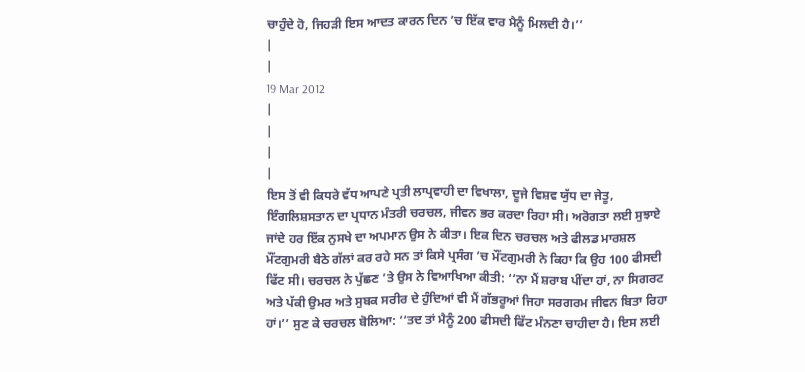ਚਾਹੁੰਦੇ ਹੋ, ਜਿਹੜੀ ਇਸ ਆਦਤ ਕਾਰਨ ਦਿਨ ’ਚ ਇੱਕ ਵਾਰ ਮੈਨੂੰ ਮਿਲਦੀ ਹੈ।’’
|
|
19 Mar 2012
|
|
|
|
ਇਸ ਤੋਂ ਵੀ ਕਿਧਰੇ ਵੱਧ ਆਪਣੇ ਪ੍ਰਤੀ ਲਾਪ੍ਰਵਾਹੀ ਦਾ ਵਿਖਾਲਾ, ਦੂਜੇ ਵਿਸ਼ਵ ਯੁੱਧ ਦਾ ਜੇਤੂ, ਇੰਗਲਿਸ਼ਸਤਾਨ ਦਾ ਪ੍ਰਧਾਨ ਮੰਤਰੀ ਚਰਚਲ, ਜੀਵਨ ਭਰ ਕਰਦਾ ਰਿਹਾ ਸੀ। ਅਰੋਗਤਾ ਲਈ ਸੁਝਾਏ ਜਾਂਦੇ ਹਰ ਇੱਕ ਨੁਸਖੇ ਦਾ ਅਪਮਾਨ ਉਸ ਨੇ ਕੀਤਾ। ਇਕ ਦਿਨ ਚਰਚਲ ਅਤੇ ਫੀਲਡ ਮਾਰਸ਼ਲ ਮੌਂਟਗੁਮਰੀ ਬੈਠੇ ਗੱਲਾਂ ਕਰ ਰਹੇ ਸਨ ਤਾਂ ਕਿਸੇ ਪ੍ਰਸੰਗ ’ਚ ਮੌਂਟਗੁਮਰੀ ਨੇ ਕਿਹਾ ਕਿ ਉਹ 100 ਫੀਸਦੀ ਫਿੱਟ ਸੀ। ਚਰਚਲ ਨੇ ਪੁੱਛਣ ’ਤੇ ਉਸ ਨੇ ਵਿਆਖਿਆ ਕੀਤੀ: ‘‘ਨਾ ਮੈਂ ਸ਼ਰਾਬ ਪੀਂਦਾ ਹਾਂ, ਨਾ ਸਿਗਰਟ ਅਤੇ ਪੱਕੀ ਉਮਰ ਅਤੇ ਸੁਬਕ ਸਰੀਰ ਦੇ ਹੁੰਦਿਆਂ ਵੀ ਮੈਂ ਗੱਭਰੂਆਂ ਜਿਹਾ ਸਰਗਰਮ ਜੀਵਨ ਬਿਤਾ ਰਿਹਾ ਹਾਂ।’’ ਸੁਣ ਕੇ ਚਰਚਲ ਬੋਲਿਆ: ‘‘ਤਦ ਤਾਂ ਮੈਨੂੰ 200 ਫੀਸਦੀ ਫਿੱਟ ਮੰਨਣਾ ਚਾਹੀਦਾ ਹੈ। ਇਸ ਲਈ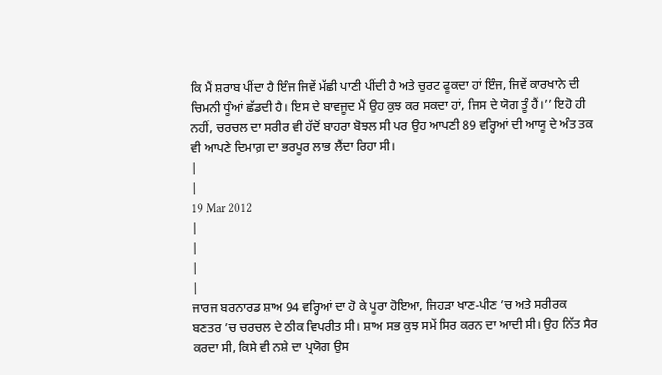ਕਿ ਮੈਂ ਸ਼ਰਾਬ ਪੀਂਦਾ ਹੈ ਇੰਜ ਜਿਵੇਂ ਮੱਛੀ ਪਾਣੀ ਪੀਂਦੀ ਹੈ ਅਤੇ ਚੁਰਟ ਫੂਕਦਾ ਹਾਂ ਇੰਜ, ਜਿਵੇਂ ਕਾਰਖਾਨੇ ਦੀ ਚਿਮਨੀ ਧੂੰਆਂ ਛੱਡਦੀ ਹੈ। ਇਸ ਦੇ ਬਾਵਜੂਦ ਮੈਂ ਉਹ ਕੁਝ ਕਰ ਸਕਦਾ ਹਾਂ, ਜਿਸ ਦੇ ਯੋਗ ਤੂੰ ਹੈਂ।’’ ਇਹੋ ਹੀ ਨਹੀਂ, ਚਰਚਲ ਦਾ ਸਰੀਰ ਵੀ ਹੱਦੋਂ ਬਾਹਰਾ ਬੋਝਲ ਸੀ ਪਰ ਉਹ ਆਪਣੀ 89 ਵਰ੍ਹਿਆਂ ਦੀ ਆਯੂ ਦੇ ਅੰਤ ਤਕ ਵੀ ਆਪਣੇ ਦਿਮਾਗ਼ ਦਾ ਭਰਪੂਰ ਲਾਭ ਲੈਂਦਾ ਰਿਹਾ ਸੀ।
|
|
19 Mar 2012
|
|
|
|
ਜਾਰਜ ਬਰਨਾਰਡ ਸ਼ਾਅ 94 ਵਰ੍ਹਿਆਂ ਦਾ ਹੋ ਕੇ ਪੂਰਾ ਹੋਇਆ, ਜਿਹੜਾ ਖਾਣ-ਪੀਣ ’ਚ ਅਤੇ ਸਰੀਰਕ ਬਣਤਰ ’ਚ ਚਰਚਲ ਦੇ ਠੀਕ ਵਿਪਰੀਤ ਸੀ। ਸ਼ਾਅ ਸਭ ਕੁਝ ਸਮੇਂ ਸਿਰ ਕਰਨ ਦਾ ਆਦੀ ਸੀ। ਉਹ ਨਿੱਤ ਸੈਰ ਕਰਦਾ ਸੀ, ਕਿਸੇ ਵੀ ਨਸ਼ੇ ਦਾ ਪ੍ਰਯੋਗ ਉਸ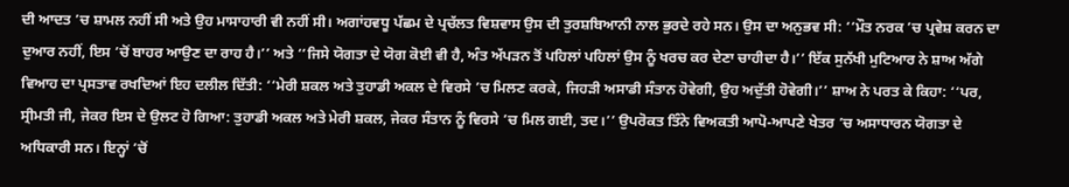ਦੀ ਆਦਤ ’ਚ ਸ਼ਾਮਲ ਨਹੀਂ ਸੀ ਅਤੇ ਉਹ ਮਾਸਾਹਾਰੀ ਵੀ ਨਹੀਂ ਸੀ। ਅਗਾਂਹਵਧੂ ਪੱਛਮ ਦੇ ਪ੍ਰਚੱਲਤ ਵਿਸ਼ਵਾਸ ਉਸ ਦੀ ਤੁਰਸ਼ਬਿਆਨੀ ਨਾਲ ਭੁਰਦੇ ਰਹੇ ਸਨ। ਉਸ ਦਾ ਅਨੁਭਵ ਸੀ: ‘‘ਮੌਤ ਨਰਕ ’ਚ ਪ੍ਰਵੇਸ਼ ਕਰਨ ਦਾ ਦੁਆਰ ਨਹੀਂ, ਇਸ ’ਚੋਂ ਬਾਹਰ ਆਉਣ ਦਾ ਰਾਹ ਹੈ।’’ ਅਤੇ ‘‘ਜਿਸੇ ਯੋਗਤਾ ਦੇ ਯੋਗ ਕੋਈ ਵੀ ਹੈ, ਅੰਤ ਅੱਪੜਨ ਤੋਂ ਪਹਿਲਾਂ ਪਹਿਲਾਂ ਉਸ ਨੂੰ ਖਰਚ ਕਰ ਦੇਣਾ ਚਾਹੀਦਾ ਹੈ।’’ ਇੱਕ ਸੁਨੱਖੀ ਮੁਟਿਆਰ ਨੇ ਸ਼ਾਅ ਅੱਗੇ ਵਿਆਹ ਦਾ ਪ੍ਰਸਤਾਵ ਰਖਦਿਆਂ ਇਹ ਦਲੀਲ ਦਿੱਤੀ: ‘‘ਮੇਰੀ ਸ਼ਕਲ ਅਤੇ ਤੁਹਾਡੀ ਅਕਲ ਦੇ ਵਿਰਸੇ ’ਚ ਮਿਲਣ ਕਰਕੇ, ਜਿਹੜੀ ਅਸਾਡੀ ਸੰਤਾਨ ਹੋਵੇਗੀ, ਉਹ ਅਦੁੱਤੀ ਹੋਵੇਗੀ।’’ ਸ਼ਾਅ ਨੇ ਪਰਤ ਕੇ ਕਿਹਾ: ‘‘ਪਰ, ਸ੍ਰੀਮਤੀ ਜੀ, ਜੇਕਰ ਇਸ ਦੇ ਉਲਟ ਹੋ ਗਿਆ: ਤੁਹਾਡੀ ਅਕਲ ਅਤੇ ਮੇਰੀ ਸ਼ਕਲ, ਜੇਕਰ ਸੰਤਾਨ ਨੂੰ ਵਿਰਸੇ ’ਚ ਮਿਲ ਗਈ, ਤਦ।’’ ਉਪਰੋਕਤ ਤਿੰਨੇ ਵਿਅਕਤੀ ਆਪੋ-ਆਪਣੇ ਖੇਤਰ ’ਚ ਅਸਾਧਾਰਨ ਯੋਗਤਾ ਦੇ ਅਧਿਕਾਰੀ ਸਨ। ਇਨ੍ਹਾਂ ’ਚੋਂ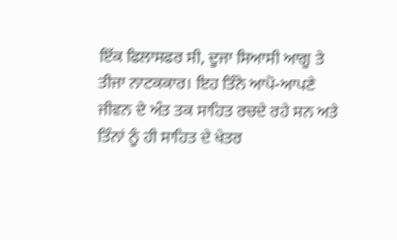ਇੱਕ ਫਿਲਾਸਫਰ ਸੀ, ਦੂਜਾ ਸਿਆਸੀ ਆਗੂ ਤੇ ਤੀਜਾ ਨਾਟਕਕਾਰ। ਇਹ ਤਿੰਨੇ ਆਪੋ-ਆਪਣੇ ਜੀਵਨ ਦੇ ਅੰਤ ਤਕ ਸਾਹਿਤ ਰਚਦੇ ਰਹੇ ਸਨ ਅਤੇ ਤਿੰਨਾਂ ਨੂੰ ਹੀ ਸਾਹਿਤ ਦੇ ਖੇਤਰ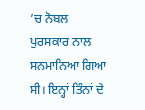’ਚ ਨੋਬਲ ਪੁਰਸਕਾਰ ਨਾਲ ਸਨਮਾਨਿਆ ਗਿਆ ਸੀ। ਇਨ੍ਹਾਂ ਤਿੰਨਾਂ ਦੇ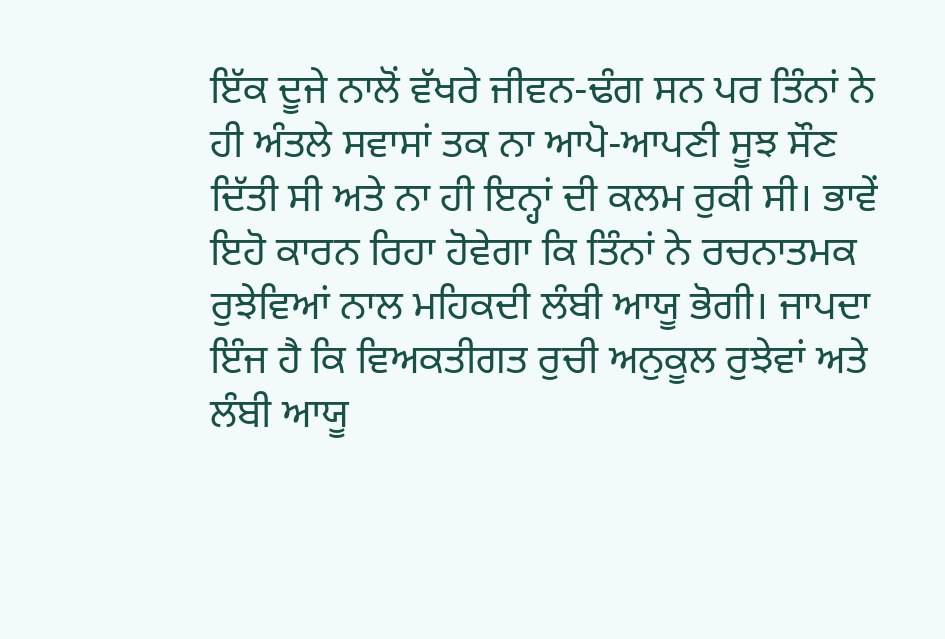ਇੱਕ ਦੂਜੇ ਨਾਲੋਂ ਵੱਖਰੇ ਜੀਵਨ-ਢੰਗ ਸਨ ਪਰ ਤਿੰਨਾਂ ਨੇ ਹੀ ਅੰਤਲੇ ਸਵਾਸਾਂ ਤਕ ਨਾ ਆਪੋ-ਆਪਣੀ ਸੂਝ ਸੌਣ ਦਿੱਤੀ ਸੀ ਅਤੇ ਨਾ ਹੀ ਇਨ੍ਹਾਂ ਦੀ ਕਲਮ ਰੁਕੀ ਸੀ। ਭਾਵੇਂ ਇਹੋ ਕਾਰਨ ਰਿਹਾ ਹੋਵੇਗਾ ਕਿ ਤਿੰਨਾਂ ਨੇ ਰਚਨਾਤਮਕ ਰੁਝੇਵਿਆਂ ਨਾਲ ਮਹਿਕਦੀ ਲੰਬੀ ਆਯੂ ਭੋਗੀ। ਜਾਪਦਾ ਇੰਜ ਹੈ ਕਿ ਵਿਅਕਤੀਗਤ ਰੁਚੀ ਅਨੁਕੂਲ ਰੁਝੇਵਾਂ ਅਤੇ ਲੰਬੀ ਆਯੂ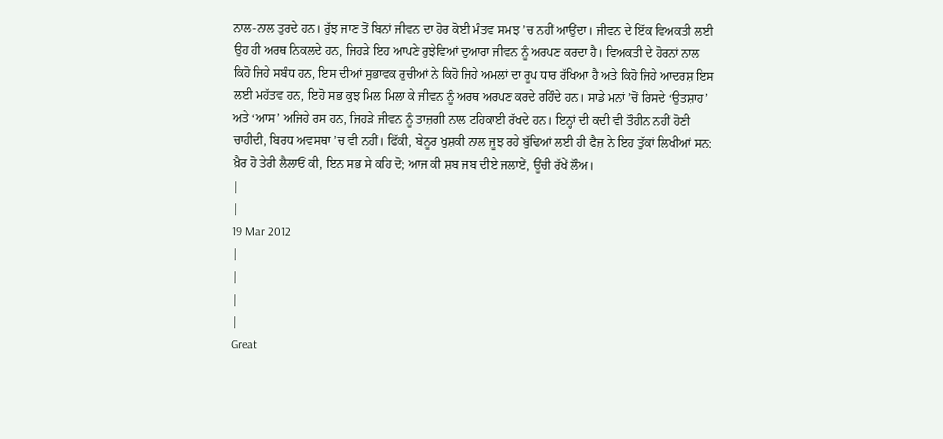ਨਾਲ-ਨਾਲ ਤੁਰਦੇ ਹਨ। ਰੁੱਝ ਜਾਣ ਤੋਂ ਬਿਨਾਂ ਜੀਵਨ ਦਾ ਹੋਰ ਕੋਈ ਮੰਤਵ ਸਮਝ ’ਚ ਨਹੀਂ ਆਉਂਦਾ। ਜੀਵਨ ਦੇ ਇੱਕ ਵਿਅਕਤੀ ਲਈ ਉਹ ਹੀ ਅਰਥ ਨਿਕਲਦੇ ਹਨ, ਜਿਹੜੇ ਇਹ ਆਪਣੇ ਰੁਝੇਵਿਆਂ ਦੁਆਰਾ ਜੀਵਨ ਨੂੰ ਅਰਪਣ ਕਰਦਾ ਹੈ। ਵਿਅਕਤੀ ਦੇ ਹੋਰਨਾਂ ਨਾਲ ਕਿਹੋ ਜਿਹੇ ਸਬੰਧ ਹਨ, ਇਸ ਦੀਆਂ ਸੁਭਾਵਕ ਰੁਚੀਆਂ ਨੇ ਕਿਹੋ ਜਿਹੇ ਅਮਲਾਂ ਦਾ ਰੂਪ ਧਾਰ ਰੱਖਿਆ ਹੈ ਅਤੇ ਕਿਹੋ ਜਿਹੇ ਆਦਰਸ਼ ਇਸ ਲਈ ਮਹੱਤਵ ਹਨ, ਇਹੋ ਸਭ ਕੁਝ ਮਿਲ ਮਿਲਾ ਕੇ ਜੀਵਨ ਨੂੰ ਅਰਥ ਅਰਪਣ ਕਰਦੇ ਰਹਿੰਦੇ ਹਨ। ਸਾਡੇ ਮਨਾਂ ’ਚੋਂ ਰਿਸਦੇ ‘ਉਤਸ਼ਾਹ’ ਅਤੇ ‘ਆਸ’ ਅਜਿਹੇ ਰਸ ਹਨ, ਜਿਹੜੇ ਜੀਵਨ ਨੂੰ ਤਾਜ਼ਗੀ ਨਾਲ ਟਹਿਕਾਈ ਰੱਖਦੇ ਹਨ। ਇਨ੍ਹਾਂ ਦੀ ਕਦੀ ਵੀ ਤੌਹੀਨ ਨਹੀਂ ਹੋਣੀ ਚਾਹੀਦੀ, ਬਿਰਧ ਅਵਸਥਾ ’ਚ ਵੀ ਨਹੀਂ। ਫਿੱਕੀ, ਬੇਨੂਰ ਖੁਸ਼ਕੀ ਨਾਲ ਜੂਝ ਰਹੇ ਬੁੱਢਿਆਂ ਲਈ ਹੀ ਫੈਜ਼ ਨੇ ਇਹ ਤੁੱਕਾਂ ਲਿਖੀਆਂ ਸਨ:
ਖ਼ੈਰ ਹੋ ਤੇਰੀ ਲੈਲਾਓਂ ਕੀ, ਇਨ ਸਭ ਸੇ ਕਹਿ ਦੋ; ਆਜ ਕੀ ਸ਼ਬ ਜਬ ਦੀਏ ਜਲਾਏਂ, ਊਂਚੀ ਰੱਖੇਂ ਲੌਅ।
|
|
19 Mar 2012
|
|
|
|
Great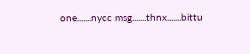one.......nycc msg.......thnx.......bittu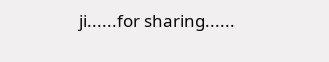ji......for sharing......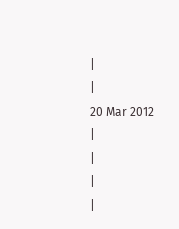|
|
20 Mar 2012
|
|
|
|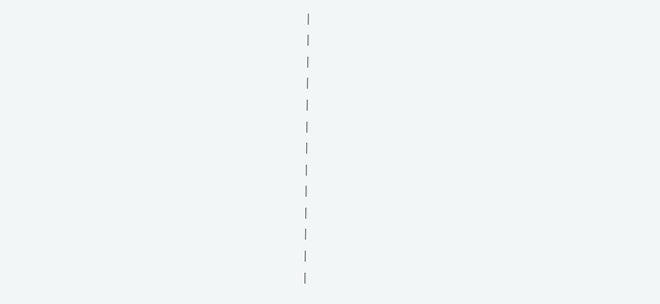|
|
|
|
|
|
|
|
|
|
|
|
|